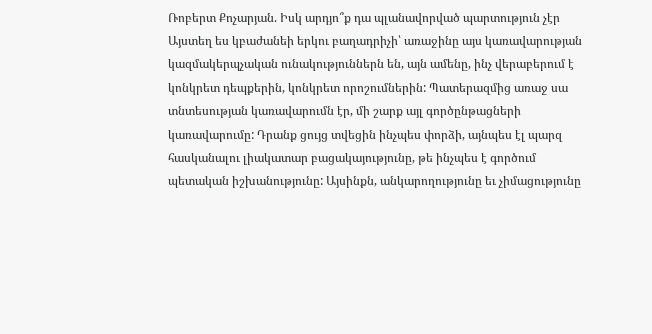Ռոբերտ Քոչարյան. Իսկ արդյո՞ք դա պլանավորված պարտություն չէր
Այստեղ ես կբաժանեի երկու բաղադրիչի՝ առաջինը այս կառավարության կազմակերպչական ունակություններն են, այն ամենը, ինչ վերաբերում է կոնկրետ դեպքերին, կոնկրետ որոշումներին: Պատերազմից առաջ սա տնտեսության կառավարումն էր, մի շարք այլ գործընթացների կառավարումը: Դրանք ցույց տվեցին ինչպես փորձի, այնպես էլ պարզ հասկանալու լիակատար բացակայությունը, թե ինչպես է գործում պետական իշխանությունը: Այսինքն, անկարողությունը եւ չիմացությունը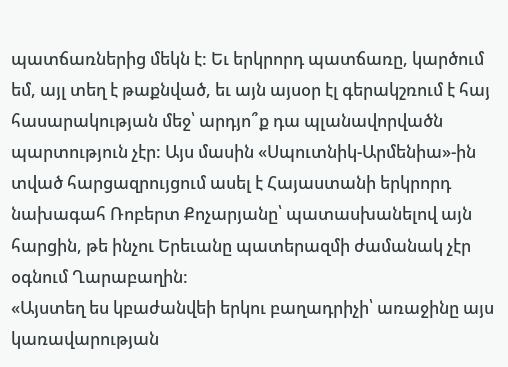պատճառներից մեկն է: Եւ երկրորդ պատճառը, կարծում եմ, այլ տեղ է թաքնված, եւ այն այսօր էլ գերակշռում է հայ հասարակության մեջ՝ արդյո՞ք դա պլանավորվածն պարտություն չէր: Այս մասին «Սպուտնիկ-Արմենիա»-ին տված հարցազրույցում ասել է Հայաստանի երկրորդ նախագահ Ռոբերտ Քոչարյանը՝ պատասխանելով այն հարցին, թե ինչու Երեւանը պատերազմի ժամանակ չէր օգնում Ղարաբաղին:
«Այստեղ ես կբաժանվեի երկու բաղադրիչի՝ առաջինը այս կառավարության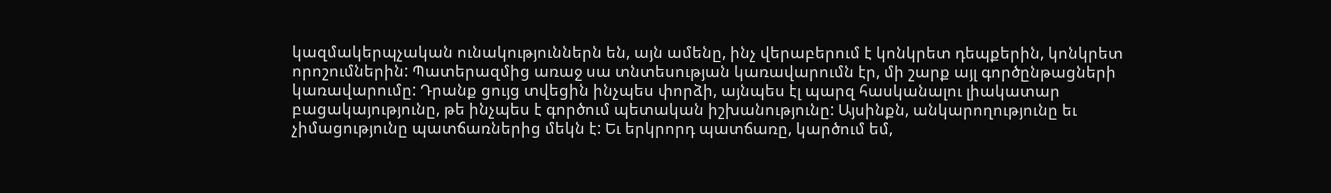կազմակերպչական ունակություններն են, այն ամենը, ինչ վերաբերում է կոնկրետ դեպքերին, կոնկրետ որոշումներին: Պատերազմից առաջ սա տնտեսության կառավարումն էր, մի շարք այլ գործընթացների կառավարումը: Դրանք ցույց տվեցին ինչպես փորձի, այնպես էլ պարզ հասկանալու լիակատար բացակայությունը, թե ինչպես է գործում պետական իշխանությունը: Այսինքն, անկարողությունը եւ չիմացությունը պատճառներից մեկն է: Եւ երկրորդ պատճառը, կարծում եմ,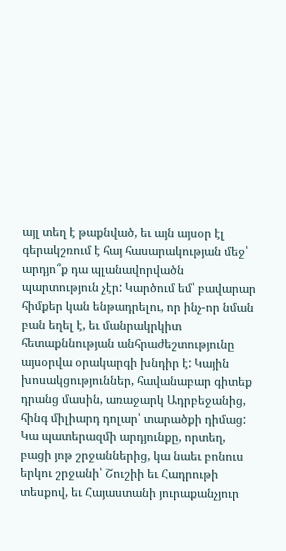այլ տեղ է թաքնված, եւ այն այսօր էլ գերակշռում է հայ հասարակության մեջ՝ արդյո՞ք դա պլանավորվածն պարտություն չէր: Կարծում եմ՝ բավարար հիմքեր կան ենթադրելու, որ ինչ-որ նման բան եղել է, եւ մանրակրկիտ հետաքննության անհրաժեշտությունը այսօրվա օրակարգի խնդիր է: Կային խոսակցություններ, հավանաբար գիտեք դրանց մասին, առաջարկ Ադրբեջանից, հինգ միլիարդ դոլար՝ տարածքի դիմաց: Կա պատերազմի արդյունքը, որտեղ, բացի յոթ շրջաններից, կա նաեւ բոնուս երկու շրջանի՝ Շուշիի եւ Հադրութի տեսքով, եւ Հայաստանի յուրաքանչյուր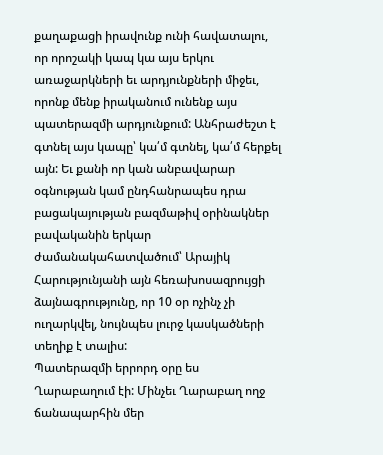քաղաքացի իրավունք ունի հավատալու, որ որոշակի կապ կա այս երկու առաջարկների եւ արդյունքների միջեւ, որոնք մենք իրականում ունենք այս պատերազմի արդյունքում: Անհրաժեշտ է գտնել այս կապը՝ կա՛մ գտնել, կա՛մ հերքել այն: Եւ քանի որ կան անբավարար օգնության կամ ընդհանրապես դրա բացակայության բազմաթիվ օրինակներ բավականին երկար ժամանակահատվածում՝ Արայիկ Հարությունյանի այն հեռախոսազրույցի ձայնագրությունը, որ 10 օր ոչինչ չի ուղարկվել, նույնպես լուրջ կասկածների տեղիք է տալիս:
Պատերազմի երրորդ օրը ես Ղարաբաղում էի: Մինչեւ Ղարաբաղ ողջ ճանապարհին մեր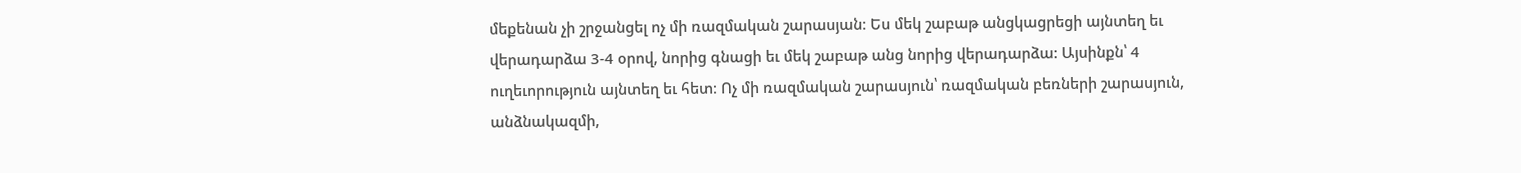մեքենան չի շրջանցել ոչ մի ռազմական շարասյան։ Ես մեկ շաբաթ անցկացրեցի այնտեղ եւ վերադարձա 3-4 օրով, նորից գնացի եւ մեկ շաբաթ անց նորից վերադարձա: Այսինքն՝ 4 ուղեւորություն այնտեղ եւ հետ։ Ոչ մի ռազմական շարասյուն՝ ռազմական բեռների շարասյուն, անձնակազմի,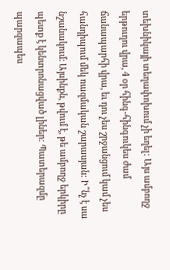տեխնիկայի տեղափոխում չի եղել: Այս ամբողջ երթուղու վրա, 4 օր հինգ-հինգուկես ժամ ճանապարհի վրա, եւ դու չես շրջանցում կամ չես հանդիպում մեկ ռազմական շարասյան: Ի՞նչ է սա նշանակում։ Այսինքն, թվում է, թե ամբողջ երկիրը պետք է կենտրոնացված լիներ: Պատերազմը պարզապես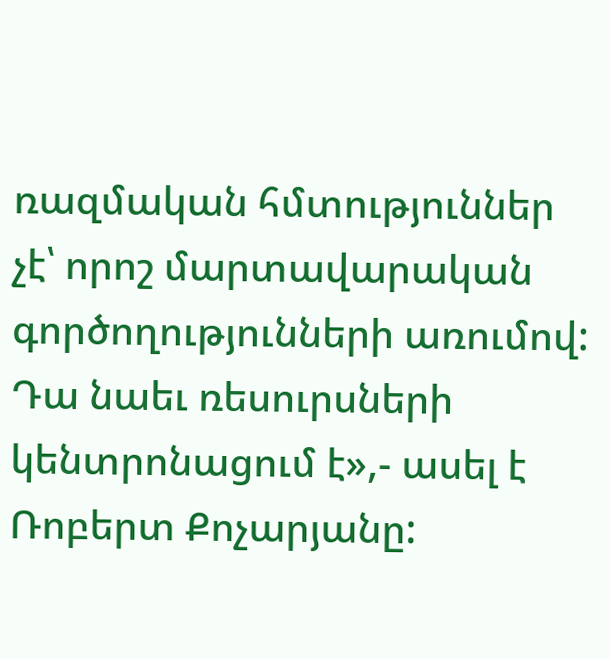ռազմական հմտություններ չէ՝ որոշ մարտավարական գործողությունների առումով: Դա նաեւ ռեսուրսների կենտրոնացում է»,- ասել է Ռոբերտ Քոչարյանը: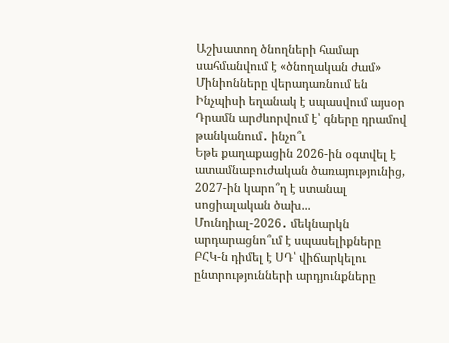Աշխատող ծնողների համար սահմանվում է «ծնողական ժամ»
Մինիոնները վերադառնում են
Ինչպիսի եղանակ է սպասվում այսօր
Դրամն արժևորվում է՝ գները դրամով թանկանում․ ինչո՞ւ
Եթե քաղաքացին 2026-ին օգտվել է ատամնաբուժական ծառայությունից, 2027-ին կարո՞ղ է ստանալ սոցիալական ծախ...
Մունդիալ-2026․ մեկնարկն արդարացնո՞ւմ է սպասելիքները
ԲՀԿ-ն դիմել է ՍԴ՝ վիճարկելու ընտրությունների արդյունքները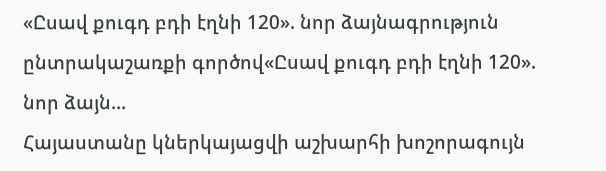«Ըսավ քուգդ բդի էղնի 120». նոր ձայնագրություն ընտրակաշառքի գործով«Ըսավ քուգդ բդի էղնի 120». նոր ձայն...
Հայաստանը կներկայացվի աշխարհի խոշորագույն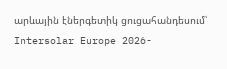արևային էներգետիկ ցուցահանդեսում՝ Intersolar Europe 2026-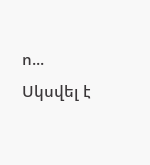ո...
Սկսվել է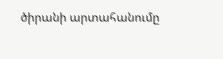ծիրանի արտահանումը